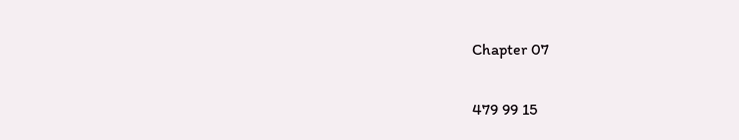Chapter 07

479 99 15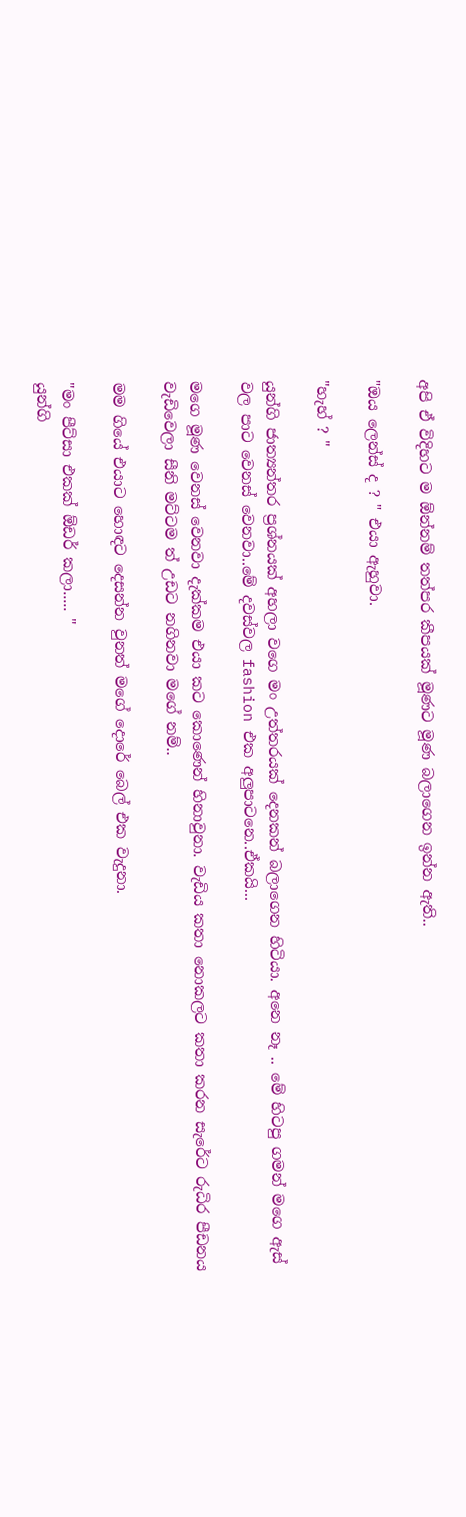අපි ඒ විදිහට ම ඕන්නම් තත්පර කීපයක් මූණට මූණ බලාගෙන ඉන්න ඇති..

"ඔය ලෙන්ස් ද ? " එයා ඇහුවා.

"හැහ් ? "

යුන්ගි ජාත්‍යන්තර ප්‍රශ්නයක් අහලා වගෙ මං උත්තරයක් දෙනකන් බලාගෙන හිටියා. අනෙ නෑ .. මේ හිටපු ගමන් මගෙ ඇස් වල පාට වෙනස් වෙනවා..මේ දවස්වල fashion එක අලුපාටනෙ..ඒකයි...

මගෙ මූණ වෙනස් වෙනවා දැක්කම එයා කට කොණෙන් හිනාවුනා. වැඩිය කතා නොකලට කතා කරන සැරේට රුධිර පීඩනය වැඩිවෙලා සීනි මට්ටම ත් උඩට නගිනවා මගේ නම්..

මම ගියේ එයාට හොඳට දෙසන්න වුනත් මගේ දොරේ බෙල් එක වැදුනා.

"මං පීට්සා එකක් ඕඩර් කලා..... "
යුන්ගි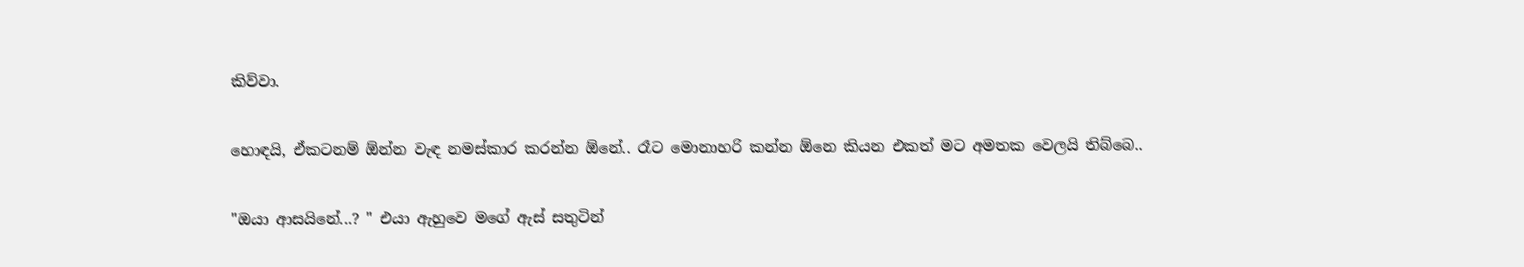කිව්වා.

හොඳයි, ඒකටනම් ඕන්න වැඳ නමස්කාර කරන්න ඕනේ.. රෑට මොනාහරි කන්න ඕනෙ කියන එකත් මට අමතක වෙලයි තිබ්බෙ..

"ඔයා ආසයිනේ...? " එයා ඇහුවෙ මගේ ඇස් සතුටින්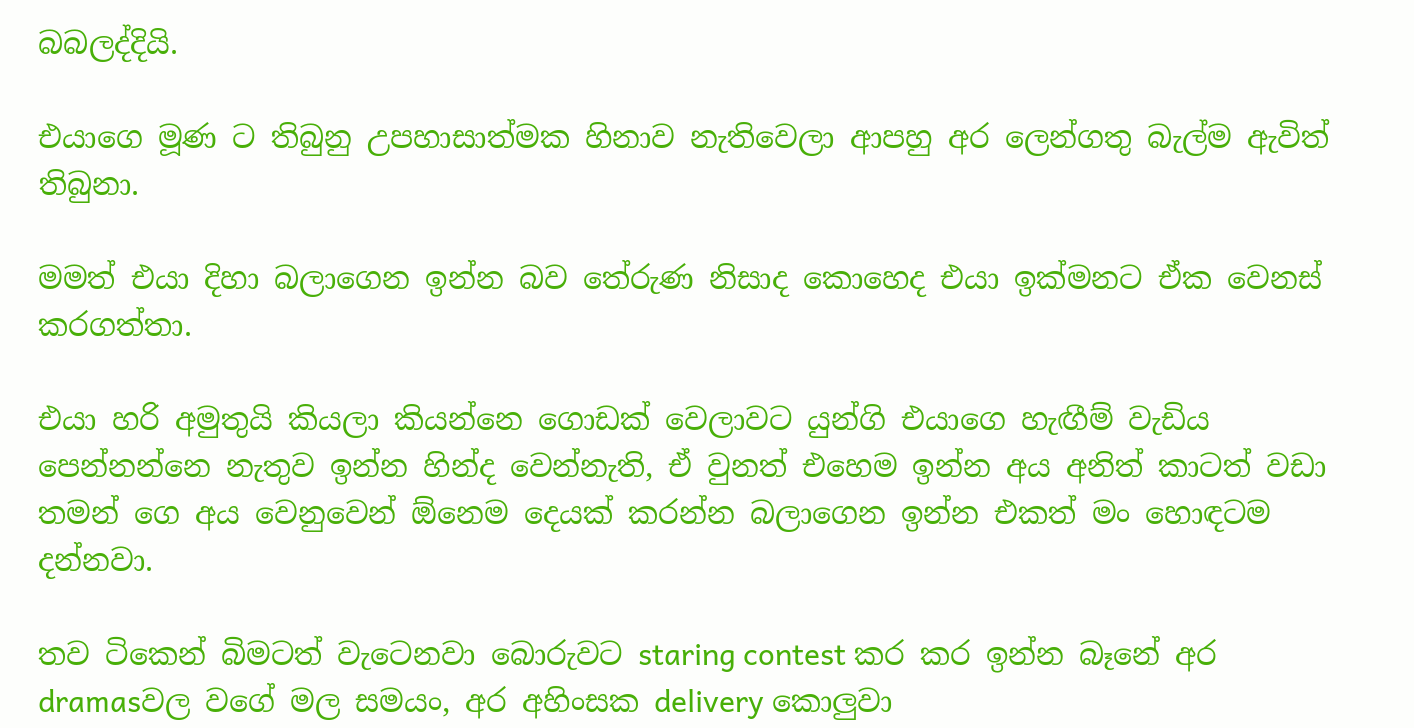බබලද්දියි.

එයාගෙ මූණ ට තිබුනු උපහාසාත්මක හිනාව නැතිවෙලා ආපහු අර ලෙන්ගතු බැල්ම ඇවිත් තිබුනා.

මමත් එයා දිහා බලාගෙන ඉන්න බව තේරුණ නිසාද කොහෙද එයා ඉක්මනට ඒක වෙනස් කරගත්තා.

එයා හරි අමුතුයි කියලා කියන්නෙ ගොඩක් වෙලාවට යුන්ගි එයාගෙ හැඟීම් වැඩිය පෙන්නන්නෙ නැතුව ඉන්න හින්ද වෙන්නැති, ඒ වුනත් එහෙම ඉන්න අය අනිත් කාටත් වඩා තමන් ගෙ අය වෙනුවෙන් ඕනෙම දෙයක් කරන්න බලාගෙන ඉන්න එකත් මං හොඳටම දන්නවා.

තව ටිකෙන් බිමටත් වැටෙනවා බොරුවට staring contest කර කර ඉන්න බෑනේ අර dramasවල වගේ මල සමයං, අර අහිංසක delivery කොලුවා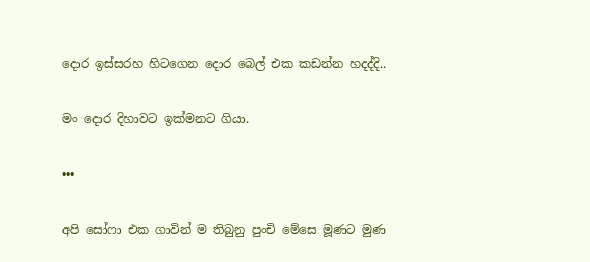දොර ඉස්සරහ හිටගෙන දොර බෙල් එක කඩන්න හදද්දි..

මං දොර දිහාවට ඉක්මනට ගියා.

•••

අපි සෝෆා එක ගාවින් ම තිබුනු පුංචි මේසෙ මූණට මුණ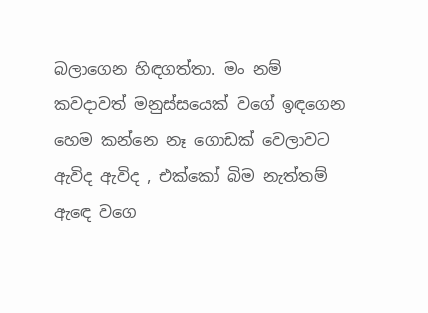බලාගෙන හිඳගත්තා. මං නම් කවදාවත් මනුස්සයෙක් වගේ ඉඳගෙන හෙම කන්නෙ නෑ ගොඩක් වෙලාවට ඇවිද ඇවිද , එක්කෝ බිම නැත්තම් ඇඳෙ වගෙ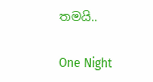තමයි..

One Night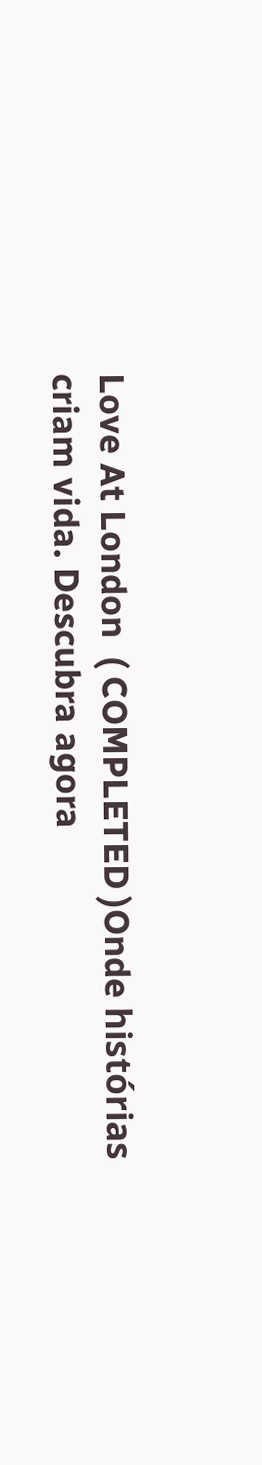Love At London  ( COMPLETED )Onde histórias criam vida. Descubra agora